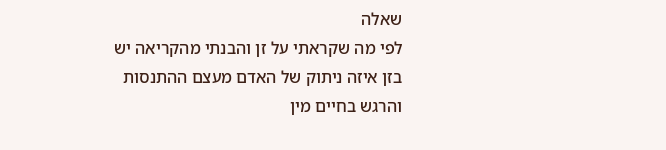שאלה
לפי מה שקראתי על זן והבנתי מהקריאה יש בזן איזה ניתוק של האדם מעצם ההתנסות והרגש בחיים מין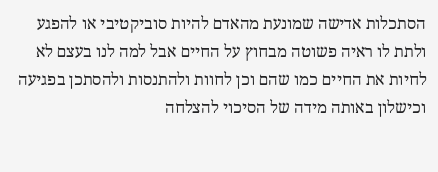הסתכלות אדישה שמונעת מהאדם להיות סוביקטיבי או להפגע ולתת לו ראיה פשוטה מבחוץ על החיים אבל למה לנו בעצם לא לחיות את החיים כמו שהם וכן לחוות ולהתנסות ולהסתכן בפגיעה וכישלון באותה מידה של הסיכוי להצלחה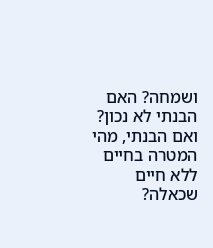ושמחה? האם הבנתי לא נכון? ואם הבנתי, מהי המטרה בחיים ללא חיים שכאלה?